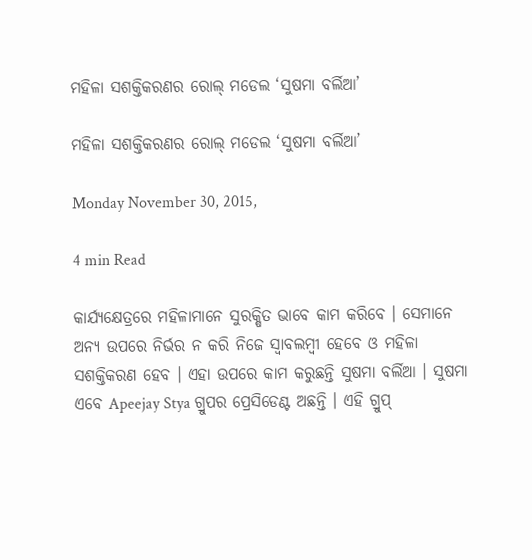ମହିଳା ସଶକ୍ତିକରଣର ରୋଲ୍ ମଡେଲ ‘ସୁଷମା ବର୍ଲିଆ’

ମହିଳା ସଶକ୍ତିକରଣର ରୋଲ୍ ମଡେଲ ‘ସୁଷମା ବର୍ଲିଆ’

Monday November 30, 2015,

4 min Read

କାର୍ଯ୍ୟକ୍ଷେତ୍ରରେ ମହିଳାମାନେ ସୁରକ୍ଷିତ ଭାବେ କାମ କରିବେ । ସେମାନେ ଅନ୍ୟ ଉପରେ ନିର୍ଭର ନ କରି ନିଜେ ସ୍ୱାବଲମ୍ବୀ ହେବେ ଓ ମହିଳା ସଶକ୍ତିକରଣ ହେବ । ଏହା ଉପରେ କାମ କରୁଛନ୍ତି ସୁଷମା ବର୍ଲିଆ । ସୁଷମା ଏବେ Apeejay Stya ଗ୍ରୁପର ପ୍ରେସିଡେଣ୍ଟ ଅଛନ୍ତି । ଏହି ଗ୍ରୁପ୍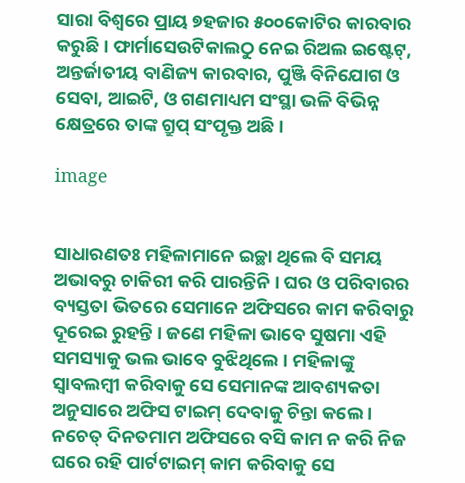ସାରା ବିଶ୍ୱରେ ପ୍ରାୟ ୭ହଜାର ୫୦୦କୋଟିର କାରବାର କରୁଛି । ଫାର୍ମାସେଉଟିକାଲଠୁ ନେଇ ରିଅଲ ଇଷ୍ଟେଟ୍, ଅନ୍ତର୍ଜାତୀୟ ବାଣିଜ୍ୟ କାରବାର, ପୁଞ୍ଜି ବିନିଯୋଗ ଓ ସେବା, ଆଇଟି, ଓ ଗଣମାଧ୍ୟମ ସଂସ୍ଥା ଭଳି ବିଭିନ୍ନ କ୍ଷେତ୍ରରେ ତାଙ୍କ ଗ୍ରୁପ୍ ସଂପୃକ୍ତ ଅଛି ।

image


ସାଧାରଣତଃ ମହିଳାମାନେ ଇଚ୍ଛା ଥିଲେ ବି ସମୟ ଅଭାବରୁ ଚାକିରୀ କରି ପାରନ୍ତିନି । ଘର ଓ ପରିବାରର ବ୍ୟସ୍ତତା ଭିତରେ ସେମାନେ ଅଫିସରେ କାମ କରିବାରୁ ଦୂରେଇ ରୁହନ୍ତି । ଜଣେ ମହିଳା ଭାବେ ସୁଷମା ଏହି ସମସ୍ୟାକୁ ଭଲ ଭାବେ ବୁଝିଥିଲେ । ମହିଳାଙ୍କୁ ସ୍ୱାବଲମ୍ବୀ କରିବାକୁ ସେ ସେମାନଙ୍କ ଆବଶ୍ୟକତା ଅନୁସାରେ ଅଫିସ ଟାଇମ୍ ଦେବାକୁ ଚିନ୍ତା କଲେ । ନଚେତ୍ ଦିନତମାମ ଅଫିସରେ ବସି କାମ ନ କରି ନିଜ ଘରେ ରହି ପାର୍ଟଟାଇମ୍ କାମ କରିବାକୁ ସେ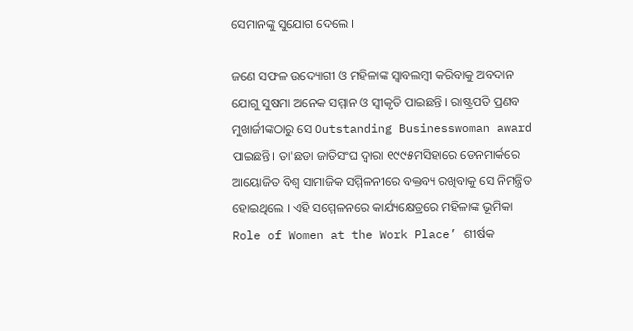ସେମାନଙ୍କୁ ସୁଯୋଗ ଦେଲେ ।

ଜଣେ ସଫଳ ଉଦ୍ୟୋଗୀ ଓ ମହିଳାଙ୍କ ସ୍ୱାବଲମ୍ବୀ କରିବାକୁ ଅବଦାନ ଯୋଗୁ ସୁଷମା ଅନେକ ସମ୍ମାନ ଓ ସ୍ୱୀକୃତି ପାଇଛନ୍ତି । ରାଷ୍ଟ୍ରପତି ପ୍ରଣବ ମୁଖାର୍ଜୀଙ୍କଠାରୁ ସେ Outstanding Businesswoman award ପାଇଛନ୍ତି। ତା'ଛଡା ଜାତିସଂଘ ଦ୍ୱାରା ୧୯୯୫ମସିହାରେ ଡେନମାର୍କରେ ଆୟୋଜିତ ବିଶ୍ୱ ସାମାଜିକ ସମ୍ମିଳନୀରେ ବକ୍ତବ୍ୟ ରଖିବାକୁ ସେ ନିମନ୍ତ୍ରିତ ହୋଇଥିଲେ । ଏହି ସମ୍ମେଳନରେ କାର୍ଯ୍ୟକ୍ଷେତ୍ରରେ ମହିଳାଙ୍କ ଭୂମିକା Role of Women at the Work Place’ ଶୀର୍ଷକ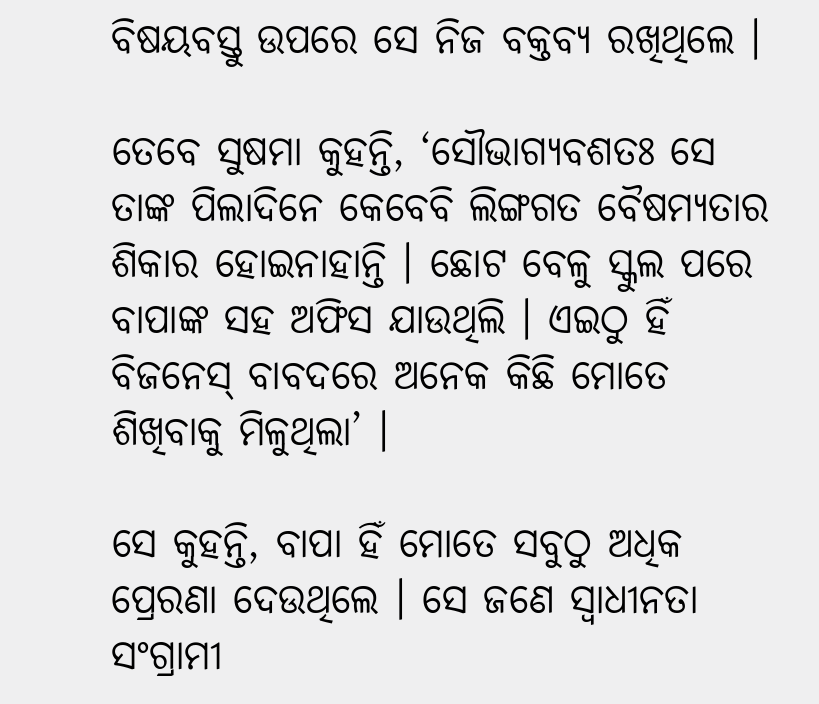ବିଷୟବସ୍ତୁ ଉପରେ ସେ ନିଜ ବକ୍ତବ୍ୟ ରଖିଥିଲେ ।

ତେବେ ସୁଷମା କୁହନ୍ତି, ‘ସୌଭାଗ୍ୟବଶତଃ ସେ ତାଙ୍କ ପିଲାଦିନେ କେବେବି ଲିଙ୍ଗଗତ ବୈଷମ୍ୟତାର ଶିକାର ହୋଇନାହାନ୍ତି । ଛୋଟ ବେଳୁ ସ୍କୁଲ ପରେ ବାପାଙ୍କ ସହ ଅଫିସ ଯାଉଥିଲି । ଏଇଠୁ ହିଁ ବିଜନେସ୍ ବାବଦରେ ଅନେକ କିଛି ମୋତେ ଶିଖିବାକୁ ମିଳୁଥିଲା’ ।

ସେ କୁହନ୍ତି, ବାପା ହିଁ ମୋତେ ସବୁଠୁ ଅଧିକ ପ୍ରେରଣା ଦେଉଥିଲେ । ସେ ଜଣେ ସ୍ୱାଧୀନତା ସଂଗ୍ରାମୀ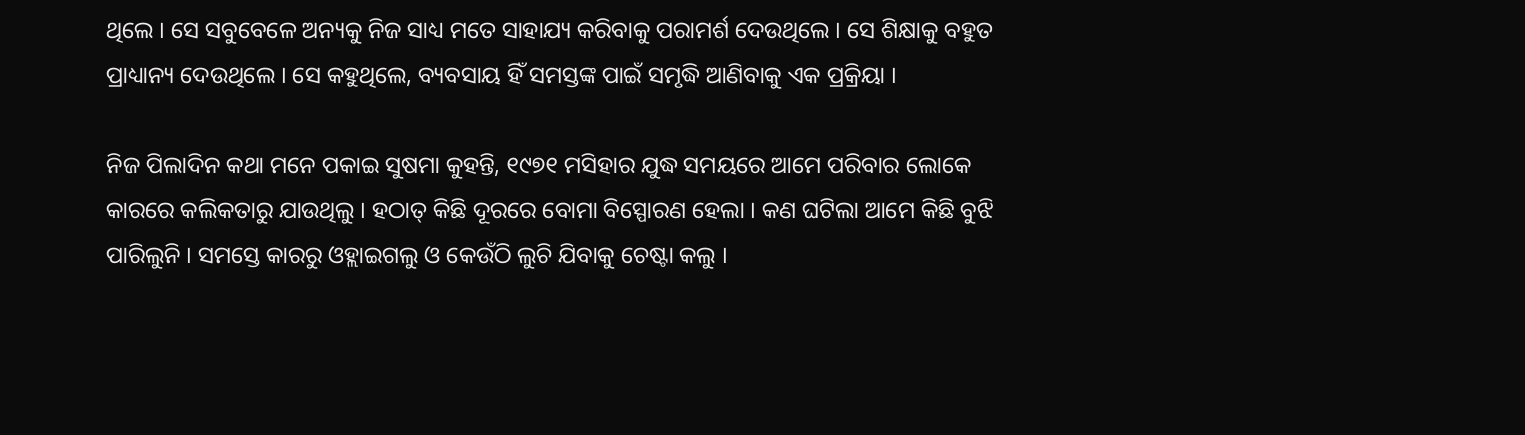ଥିଲେ । ସେ ସବୁବେଳେ ଅନ୍ୟକୁ ନିଜ ସାଧ୍ୟ ମତେ ସାହାଯ୍ୟ କରିବାକୁ ପରାମର୍ଶ ଦେଉଥିଲେ । ସେ ଶିକ୍ଷାକୁ ବହୁତ ପ୍ରାଧ୍ୟାନ୍ୟ ଦେଉଥିଲେ । ସେ କହୁଥିଲେ, ବ୍ୟବସାୟ ହିଁ ସମସ୍ତଙ୍କ ପାଇଁ ସମୃଦ୍ଧି ଆଣିବାକୁ ଏକ ପ୍ରକ୍ରିୟା ।

ନିଜ ପିଲାଦିନ କଥା ମନେ ପକାଇ ସୁଷମା କୁହନ୍ତି, ୧୯୭୧ ମସିହାର ଯୁଦ୍ଧ ସମୟରେ ଆମେ ପରିବାର ଲୋକେ କାରରେ କଲିକତାରୁ ଯାଉଥିଲୁ । ହଠାତ୍ କିଛି ଦୂରରେ ବୋମା ବିସ୍ପୋରଣ ହେଲା । କଣ ଘଟିଲା ଆମେ କିଛି ବୁଝି ପାରିଲୁନି । ସମସ୍ତେ କାରରୁ ଓହ୍ଲାଇଗଲୁ ଓ କେଉଁଠି ଲୁଚି ଯିବାକୁ ଚେଷ୍ଟା କଲୁ ।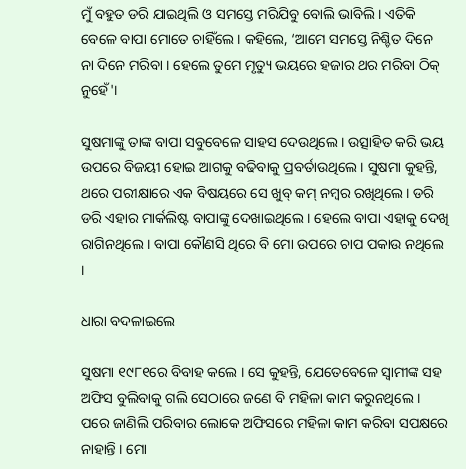ମୁଁ ବହୁତ ଡରି ଯାଇଥିଲି ଓ ସମସ୍ତେ ମରିଯିବୁ ବୋଲି ଭାବିଲି । ଏତିକି ବେଳେ ବାପା ମୋତେ ଚାହିଁଲେ । କହିଲେ, ‘ଆମେ ସମସ୍ତେ ନିଶ୍ଚିତ ଦିନେ ନା ଦିନେ ମରିବା । ହେଲେ ତୁମେ ମୃତ୍ୟୁ ଭୟରେ ହଜାର ଥର ମରିବା ଠିକ୍ ନୁହେଁ'।

ସୁଷମାଙ୍କୁ ତାଙ୍କ ବାପା ସବୁବେଳେ ସାହସ ଦେଉଥିଲେ । ଉତ୍ସାହିତ କରି ଭୟ ଉପରେ ବିଜୟୀ ହୋଇ ଆଗକୁ ବଢିବାକୁ ପ୍ରବର୍ତାଉଥିଲେ । ସୁଷମା କୁହନ୍ତି, ଥରେ ପରୀକ୍ଷାରେ ଏକ ବିଷୟରେ ସେ ଖୁବ୍ କମ୍ ନମ୍ବର ରଖିଥିଲେ। ଡରି ଡରି ଏହାର ମାର୍କଲିଷ୍ଟ ବାପାଙ୍କୁ ଦେଖାଇଥିଲେ । ହେଲେ ବାପା ଏହାକୁ ଦେଖି ରାଗିନଥିଲେ । ବାପା କୌଣସି ଥିରେ ବି ମୋ ଉପରେ ଚାପ ପକାଉ ନଥିଲେ ।

ଧାରା ବଦଳାଇଲେ

ସୁଷମା ୧୯୮୧ରେ ବିବାହ କଲେ । ସେ କୁହନ୍ତି, ଯେତେବେଳେ ସ୍ୱାମୀଙ୍କ ସହ ଅଫିସ ବୁଲିବାକୁ ଗଲି ସେଠାରେ ଜଣେ ବି ମହିଳା କାମ କରୁନଥିଲେ । ପରେ ଜାଣିଲି ପରିବାର ଲୋକେ ଅଫିସରେ ମହିଳା କାମ କରିବା ସପକ୍ଷରେ ନାହାନ୍ତି । ମୋ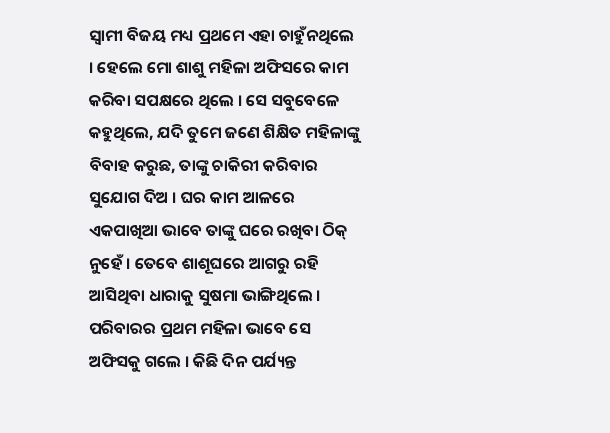ସ୍ୱାମୀ ବିଜୟ ମଧ୍ୟ ପ୍ରଥମେ ଏହା ଚାହୁଁନଥିଲେ । ହେଲେ ମୋ ଶାଶୁ ମହିଳା ଅଫିସରେ କାମ କରିବା ସପକ୍ଷରେ ଥିଲେ । ସେ ସବୁବେଳେ କହୁଥିଲେ, ଯଦି ତୁମେ ଜଣେ ଶିକ୍ଷିତ ମହିଳାଙ୍କୁ ବିବାହ କରୁଛ, ତାଙ୍କୁ ଚାକିରୀ କରିବାର ସୁଯୋଗ ଦିଅ । ଘର କାମ ଆଳରେ ଏକପାଖିଆ ଭାବେ ତାଙ୍କୁ ଘରେ ରଖିବା ଠିକ୍ ନୁହେଁ । ତେବେ ଶାଶୂଘରେ ଆଗରୁ ରହି ଆସିଥିବା ଧାରାକୁ ସୁଷମା ଭାଙ୍ଗିଥିଲେ । ପରିବାରର ପ୍ରଥମ ମହିଳା ଭାବେ ସେ ଅଫିସକୁ ଗଲେ । କିଛି ଦିନ ପର୍ଯ୍ୟନ୍ତ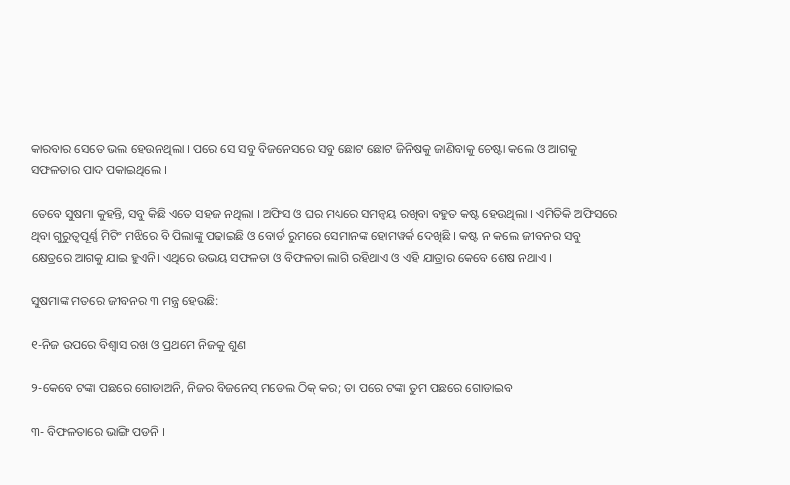କାରବାର ସେତେ ଭଲ ହେଉନଥିଲା । ପରେ ସେ ସବୁ ବିଜନେସରେ ସବୁ ଛୋଟ ଛୋଟ ଜିନିଷକୁ ଜାଣିବାକୁ ଚେଷ୍ଟା କଲେ ଓ ଆଗକୁ ସଫଳତାର ପାଦ ପକାଇଥିଲେ ।

ତେବେ ସୁଷମା କୁହନ୍ତି, ସବୁ କିଛି ଏତେ ସହଜ ନଥିଲା । ଅଫିସ ଓ ଘର ମଧ୍ୟରେ ସମନ୍ୱୟ ରଖିବା ବହୁତ କଷ୍ଟ ହେଉଥିଲା । ଏମିତିକି ଅଫିସରେ ଥିବା ଗୁରୁତ୍ୱପୂର୍ଣ୍ଣ ମିଟିଂ ମଝିରେ ବି ପିଲାଙ୍କୁ ପଢାଇଛି ଓ ବୋର୍ଡ ରୁମରେ ସେମାନଙ୍କ ହୋମୱର୍କ ଦେଖିଛି । କଷ୍ଟ ନ କଲେ ଜୀବନର ସବୁ କ୍ଷେତ୍ରରେ ଆଗକୁ ଯାଇ ହୁଏନି। ଏଥିରେ ଉଭୟ ସଫଳତା ଓ ବିଫଳତା ଲାଗି ରହିଥାଏ ଓ ଏହି ଯାତ୍ରାର କେବେ ଶେଷ ନଥାଏ ।

ସୁଷମାଙ୍କ ମତରେ ଜୀବନର ୩ ମନ୍ତ୍ର ହେଉଛି:

୧-ନିଜ ଉପରେ ବିଶ୍ୱାସ ରଖ ଓ ପ୍ରଥମେ ନିଜକୁ ଶୁଣ

୨-କେବେ ଟଙ୍କା ପଛରେ ଗୋଡାଅନି, ନିଜର ବିଜନେସ୍ ମଡେଲ ଠିକ୍ କର; ତା ପରେ ଟଙ୍କା ତୁମ ପଛରେ ଗୋଡାଇବ

୩- ବିଫଳତାରେ ଭାଙ୍ଗି ପଡନି ।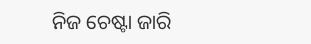ନିଜ ଚେଷ୍ଟା ଜାରି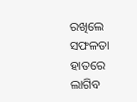ରଖିଲେ ସଫଳତା ହାତରେ ଲାଗିବ